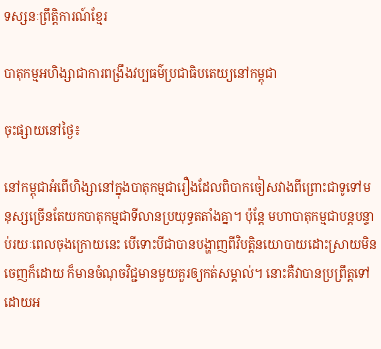ទស្សនៈព្រឹត្តិការណ៍ខ្មែរ

បាតុកម្មអហិង្សាជាការពង្រឹងវប្បធម៌ប្រជាធិបតេយ្យនៅកម្ពុជា

ចុះផ្សាយនៅថ្ងៃ៖

នៅកម្ពុជាអំពើហិង្សានៅក្នុងបាតុកម្មជារឿងដែលពិបាកចៀសវាងពីព្រោះជាទូទៅមនុស្សច្រើនតែយកបាតុកម្មជាទីលានប្រយុទ្ធតតាំងគ្នា។ ប៉ុន្តែ មហាបាតុកម្មជាបន្តបន្ទាប់រយៈពេលចុងក្រោយនេះ បើទោះបីជាបានបង្ហាញពីវិបត្តិនយោបាយដោះស្រាយមិនចេញក៏ដោយ ក៏មានចំណុចវិជ្ជមានមួយគួរឲ្យកត់សម្គាល់។ នោះគឺវាបានប្រព្រឹត្តទៅដោយអ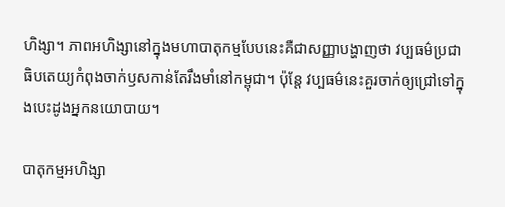ហិង្សា។ ភាពអហិង្សានៅក្នុងមហាបាតុកម្មបែបនេះគឺជាសញ្ញាបង្ហាញថា វប្បធម៌ប្រជាធិបតេយ្យកំពុងចាក់ឫសកាន់តែរឹងមាំនៅកម្ពុជា។ ប៉ុន្តែ វប្បធម៌នេះគួរចាក់ឲ្យជ្រៅទៅក្នុងបេះដូងអ្នកនយោបាយ។

បាតុកម្មអហិង្សា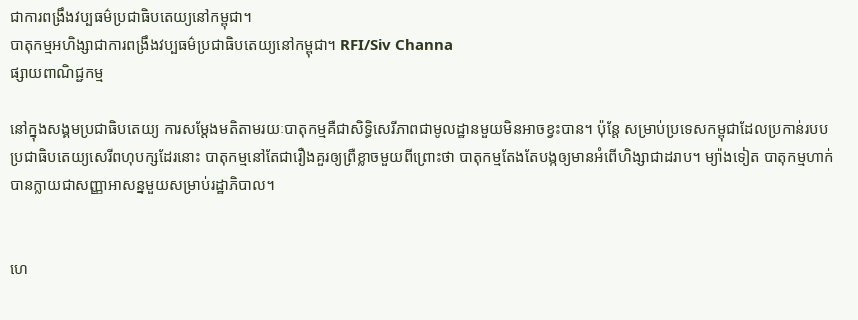ជាការពង្រឹងវប្បធម៌ប្រជាធិបតេយ្យនៅកម្ពុជា។
បាតុកម្មអហិង្សាជាការពង្រឹងវប្បធម៌ប្រជាធិបតេយ្យនៅកម្ពុជា។ RFI/Siv Channa
ផ្សាយពាណិជ្ជកម្ម

នៅក្នុងសង្គមប្រជាធិបតេយ្យ ការសម្តែងមតិតាមរយៈបាតុកម្មគឺជាសិទ្ធិសេរីភាពជាមូលដ្ឋានមួយមិនអាចខ្វះបាន។ ប៉ុន្តែ សម្រាប់ប្រទេសកម្ពុជាដែលប្រកាន់របបប្រជាធិបតេយ្យសេរីពហុបក្សដែរនោះ បាតុកម្មនៅតែជារឿងគួរឲ្យព្រឺខ្លាចមួយពីព្រោះថា បាតុកម្មតែងតែបង្កឲ្យមានអំពើហិង្សាជាដរាប។ ម្យ៉ាងទៀត បាតុកម្មហាក់បានក្លាយជាសញ្ញាអាសន្នមួយសម្រាប់រដ្ឋាភិបាល។


ហេ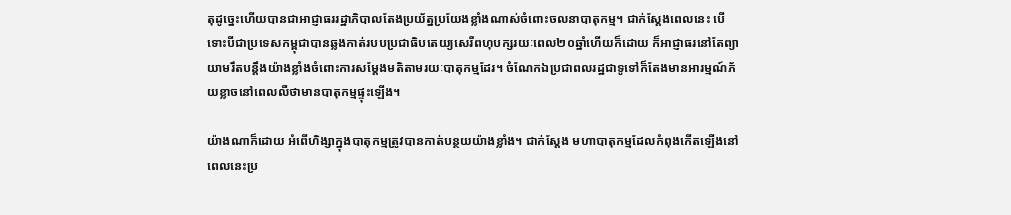តុដូច្នេះហើយបានជាអាជ្ញាធររដ្ឋាភិបាលតែងប្រយ័ត្នប្រយែងខ្លាំងណាស់ចំពោះចលនាបាតុកម្ម។ ជាក់ស្តែងពេលនេះ បើទោះបីជាប្រទេសកម្ពុជាបានឆ្លងកាត់របបប្រជាធិបតេយ្យសេរីពហុបក្សរយៈពេល២០ឆ្នាំហើយក៏ដោយ ក៏អាជ្ញាធរនៅតែព្យាយាមរឹតបន្តឹងយ៉ាងខ្លាំងចំពោះការសម្តែងមតិតាមរយៈបាតុកម្មដែរ។ ចំណែកឯប្រជាពលរដ្ឋជាទូទៅក៏តែងមានអារម្មណ៍ភ័យខ្លាចនៅពេលលឺថាមានបាតុកម្មផ្ទុះឡើង។

យ៉ាងណាក៏ដោយ អំពើហិង្សាក្នុងបាតុកម្មត្រូវបានកាត់បន្ថយយ៉ាងខ្លាំង។ ជាក់ស្តែង មហាបាតុកម្មដែលកំពុងកើតឡើងនៅពេលនេះប្រ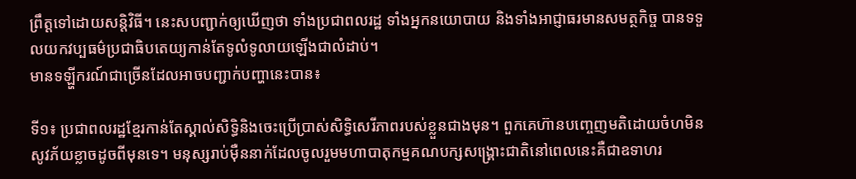ព្រឹត្តទៅដោយសន្តិវិធី។ នេះសបញ្ជាក់ឲ្យឃើញថា ទាំងប្រជាពលរដ្ឋ ទាំងអ្នកនយោបាយ និងទាំងអាជ្ញាធរមានសមត្ថកិច្ច បានទទួលយកវប្បធម៌ប្រជាធិបតេយ្យកាន់តែទូលំទូលាយឡើងជាលំដាប់។
មានទឡ្ហីករណ៍ជាច្រើនដែលអាចបញ្ជាក់បញ្ហានេះបាន៖

ទី១៖ ប្រជាពលរដ្ឋខ្មែរកាន់តែស្គាល់សិទ្ធិនិងចេះប្រើប្រាស់សិទ្ធិសេរីភាពរបស់ខ្លួនជាងមុន។ ពួកគេហ៊ានបញ្ចេញមតិដោយចំហមិនសូវភ័យខ្លាចដូចពីមុនទេ។ មនុស្សរាប់ម៉ឺននាក់ដែលចូលរួមមហាបាតុកម្មគណបក្សសង្គ្រោះជាតិនៅពេលនេះគឺជាឧទាហរ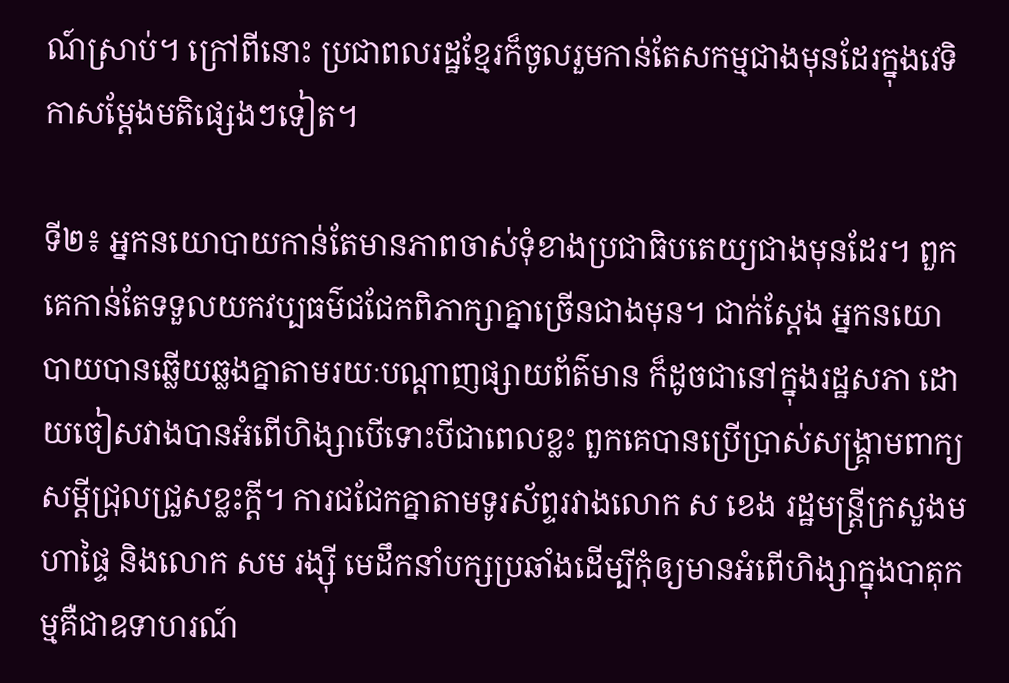ណ៍ស្រាប់។ ក្រៅពីនោះ ប្រជាពលរដ្ឋខ្មែរក៏ចូលរួមកាន់តែសកម្មជាងមុនដែរក្នុងវេទិកាសម្តែងមតិផ្សេងៗទៀត។

ទី២៖ អ្នកនយោបាយកាន់តែមានភាពចាស់ទុំខាងប្រជាធិបតេយ្យជាងមុនដែរ។ ពួកគេកាន់តែទទួលយកវប្បធម៌ជជែកពិភាក្សាគ្នាច្រើនជាងមុន។ ជាក់ស្តែង អ្នកនយោបាយបានឆ្លើយឆ្លងគ្នាតាមរយៈបណ្តាញផ្សាយព័ត៌មាន ក៏ដូចជានៅក្នុងរដ្ឋសភា ដោយចៀសវាងបានអំពើហិង្សាបើទោះបីជាពេលខ្លះ ពួកគេបានប្រើប្រាស់សង្គ្រាមពាក្យសម្តីជ្រុលជ្រួសខ្លះក្តី។ ការជជែកគ្នាតាមទូរស័ព្ទរវាងលោក ស ខេង រដ្ឋមន្ត្រីក្រសួងមហាផ្ទៃ និងលោក សម រង្ស៊ី មេដឹកនាំបក្សប្រឆាំងដើម្បីកុំឲ្យមានអំពើហិង្សាក្នុងបាតុកម្មគឺជាឧទាហរណ៍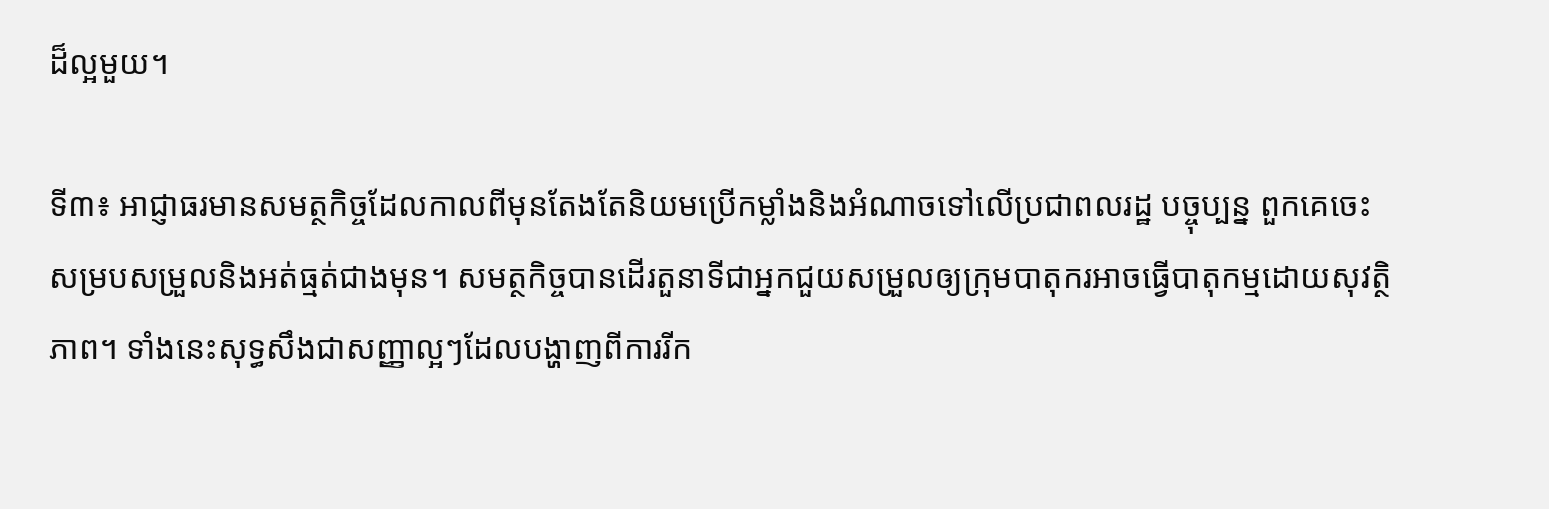ដ៏ល្អមួយ។

ទី៣៖ អាជ្ញាធរមានសមត្ថកិច្ចដែលកាលពីមុនតែងតែនិយមប្រើកម្លាំងនិងអំណាចទៅលើប្រជាពលរដ្ឋ បច្ចុប្បន្ន ពួកគេចេះសម្របសម្រួលនិងអត់ធ្មត់ជាងមុន។ សមត្ថកិច្ចបានដើរតួនាទីជាអ្នកជួយសម្រួលឲ្យក្រុមបាតុករអាចធ្វើបាតុកម្មដោយសុវត្ថិភាព។ ទាំងនេះសុទ្ធសឹងជាសញ្ញាល្អៗដែលបង្ហាញពីការរីក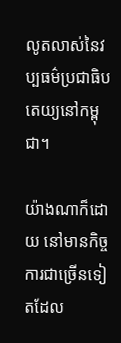លូតលាស់នៃវប្បធម៌ប្រជាធិបតេយ្យនៅកម្ពុជា។

យ៉ាងណាក៏ដោយ នៅមានកិច្ចការជាច្រើនទៀតដែល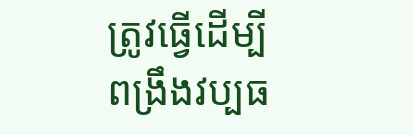ត្រូវធ្វើដើម្បីពង្រឹងវប្បធ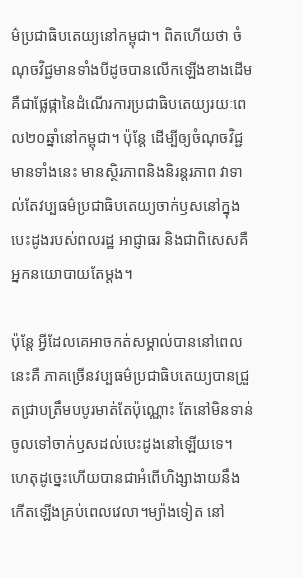ម៌ប្រជាធិបតេយ្យនៅកម្ពុជា។ ពិតហើយថា ចំណុចវិជ្ជមានទាំងបីដូចបានលើកឡើងខាងដើមគឺជាផ្លែផ្កានៃដំណើរការប្រជាធិបតេយ្យរយៈពេល២០ឆ្នាំនៅកម្ពុជា។ ប៉ុន្តែ ដើម្បីឲ្យចំណុចវិជ្ជមានទាំងនេះ មានស្ថិរភាពនិងនិរន្តរភាព វាទាល់តែវប្បធម៌ប្រជាធិបតេយ្យចាក់ឫសនៅក្នុងបេះដូងរបស់ពលរដ្ឋ អាជ្ញាធរ និងជាពិសេសគឺអ្នកនយោបាយតែម្តង។

ប៉ុន្តែ អ្វីដែលគេអាចកត់សម្គាល់បាននៅពេលនេះគឺ ភាគច្រើនវប្បធម៌ប្រជាធិបតេយ្យបានជ្រួតជ្រាបត្រឹមបបូរមាត់តែប៉ុណ្ណោះ តែនៅមិនទាន់ចូលទៅចាក់ឫសដល់បេះដូងនៅឡើយទេ។ ហេតុដូច្នេះហើយបានជាអំពើហិង្សាងាយនឹងកើតឡើងគ្រប់ពេលវេលា។ម្យ៉ាងទៀត នៅ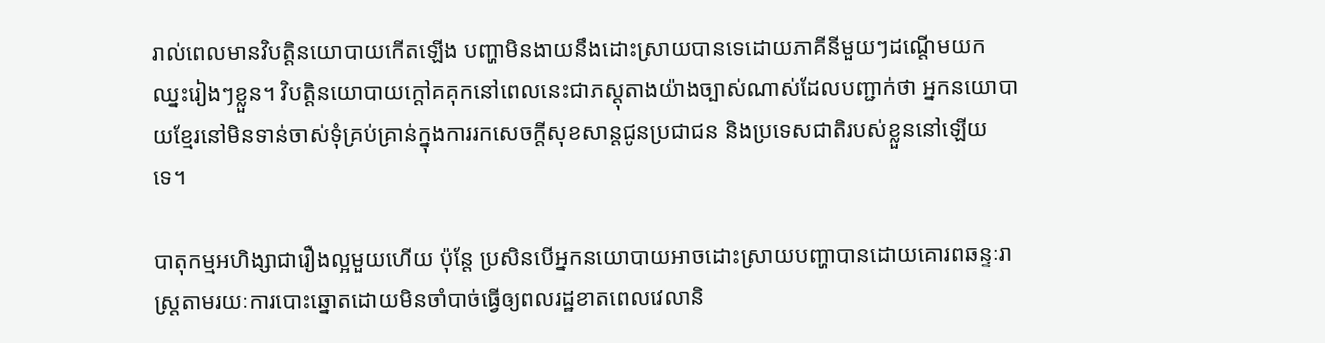រាល់ពេលមានវិបត្តិនយោបាយកើតឡើង បញ្ហាមិនងាយនឹងដោះស្រាយបានទេដោយភាគីនីមួយៗដណ្តើមយកឈ្នះរៀងៗខ្លួន។ វិបត្តិនយោបាយក្តៅគគុកនៅពេលនេះជាភស្តុតាងយ៉ាងច្បាស់ណាស់ដែលបញ្ជាក់ថា អ្នកនយោបាយខ្មែរនៅមិនទាន់ចាស់ទុំគ្រប់គ្រាន់ក្នុងការរកសេចក្តីសុខសាន្តជូនប្រជាជន និងប្រទេសជាតិរបស់ខ្លួននៅឡើយទេ។

បាតុកម្មអហិង្សាជារឿងល្អមួយហើយ ប៉ុន្តែ ប្រសិនបើអ្នកនយោបាយអាចដោះស្រាយបញ្ហាបានដោយគោរពឆន្ទៈរាស្ត្រតាមរយៈការបោះឆ្នោតដោយមិនចាំបាច់ធ្វើឲ្យពលរដ្ឋខាតពេលវេលានិ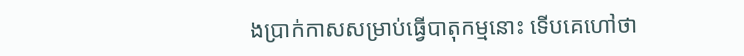ងប្រាក់កាសសម្រាប់ធ្វើបាតុកម្មនោះ ទើបគេហៅថា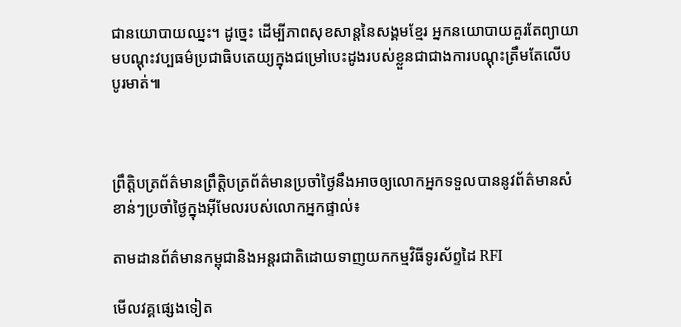ជានយោបាយឈ្នះ។ ដូច្នេះ ដើម្បីភាពសុខសាន្តនៃសង្គមខ្មែរ អ្នកនយោបាយគួរតែព្យាយាមបណ្តុះវប្បធម៌ប្រជាធិបតេយ្យក្នុងជម្រៅបេះដូងរបស់ខ្លួនជាជាងការបណ្តុះត្រឹមតែលើបបូរមាត់៕



ព្រឹត្តិបត្រព័ត៌មានព្រឹត្តិបត្រព័ត៌មានប្រចាំថ្ងៃនឹងអាចឲ្យលោកអ្នកទទួលបាននូវព័ត៌មានសំខាន់ៗប្រចាំថ្ងៃក្នុងអ៊ីមែលរបស់លោកអ្នកផ្ទាល់៖

តាមដានព័ត៌មានកម្ពុជានិងអន្តរជាតិដោយទាញយកកម្មវិធីទូរស័ព្ទដៃ RFI

មើលវគ្គផ្សេងទៀត